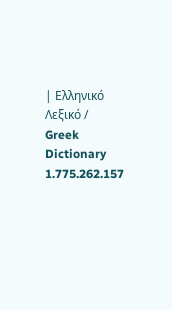| Ελληνικό Λεξικό / Greek Dictionary 1.775.262.157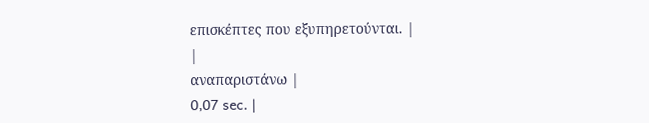επισκέπτες που εξυπηρετούνται. |
|
αναπαριστάνω |
0,07 sec. |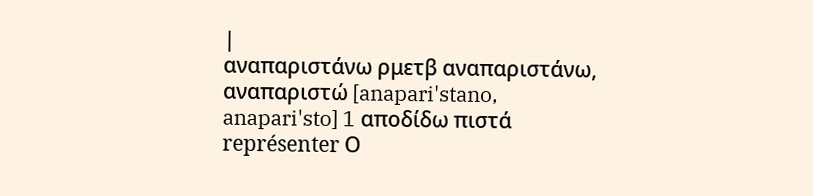|
αναπαριστάνω ρμετβ αναπαριστάνω, αναπαριστώ [anapari'stano, anapari'sto] 1 αποδίδω πιστά représenter Ο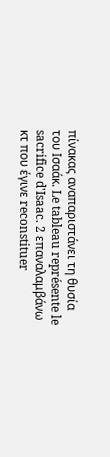πίνακας αναπαριστάνει τη θυσία του Ισαάκ. Le tableau représente le sacrifice d'Isaac. 2 επαναλαμβάνω κτ που έγινε reconstituer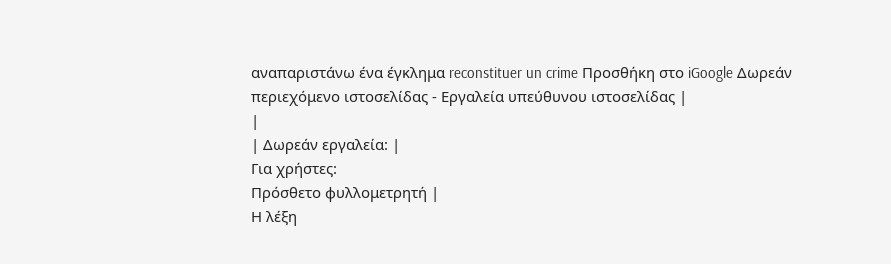αναπαριστάνω ένα έγκλημα reconstituer un crime Προσθήκη στο iGoogle Δωρεάν περιεχόμενο ιστοσελίδας - Εργαλεία υπεύθυνου ιστοσελίδας |
|
| Δωρεάν εργαλεία: |
Για χρήστες:
Πρόσθετο φυλλομετρητή |
Η λέξη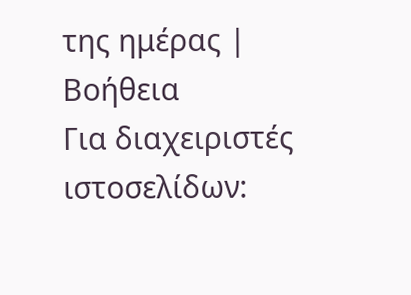της ημέρας |
Βοήθεια
Για διαχειριστές ιστοσελίδων: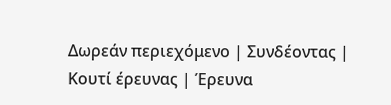Δωρεάν περιεχόμενο | Συνδέοντας | Κουτί έρευνας | Έρευνα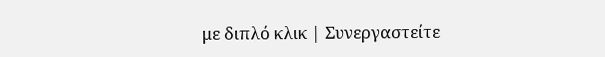με διπλό κλικ | Συνεργαστείτε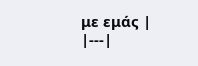με εμάς |
|---|